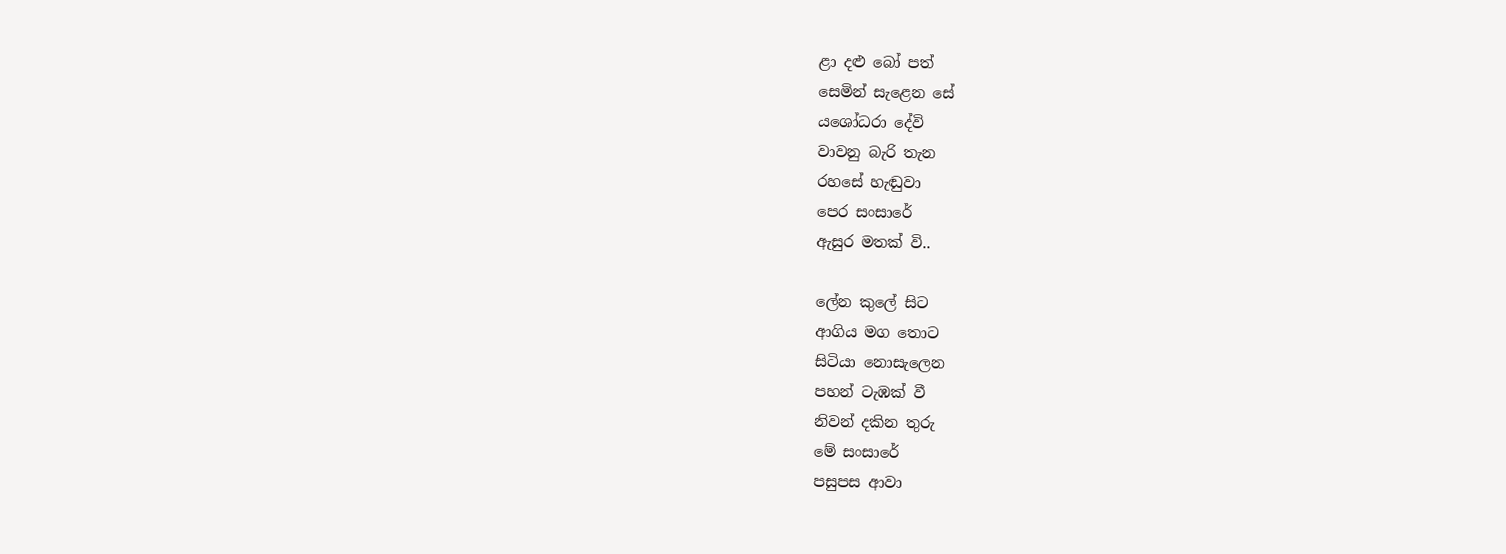ළා දළු බෝ පත්
සෙමින් සැළෙන සේ
යශෝධරා දේවි
වාවනු බැරි තැන
රහසේ හැඬුවා
පෙර සංසාරේ
ඇසුර මතක් වි..

ලේන කුලේ සිට
ආගිය මග තොට
සිටියා නොසැලෙන
පහන් ටැඹක් වී
නිවන් දකින තුරු
මේ සංසාරේ
පසුපස ආවා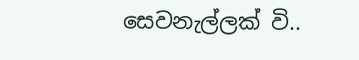සෙවනැල්ලක් වි..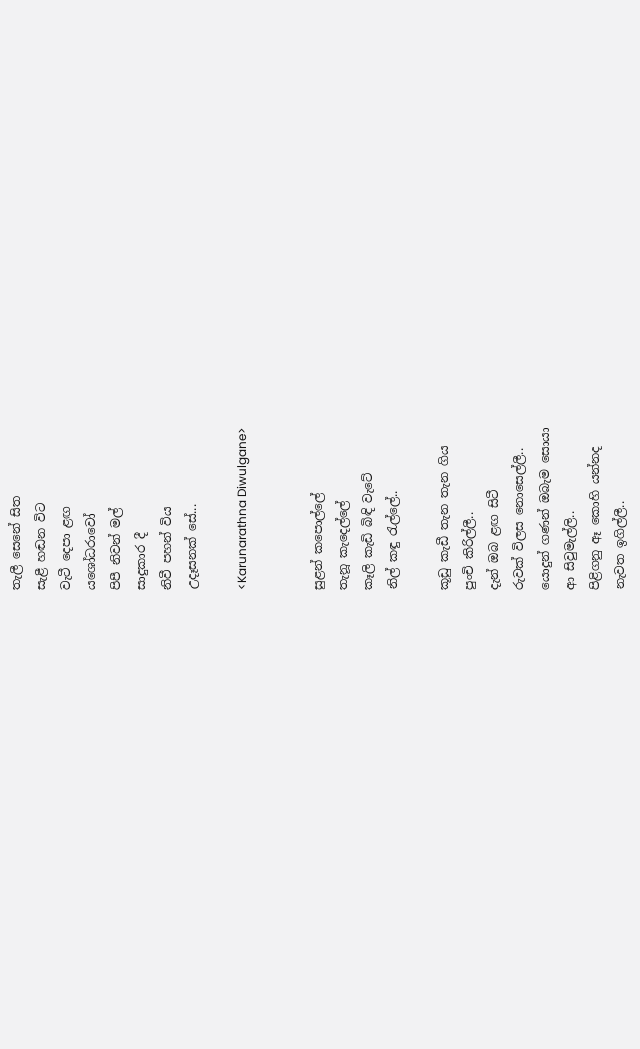තැලී සෙනේ සිත
සැළී හඬන විට
වැටී දෙපා ළඟ
යශෝධරාවෝ
පිපී නිවන් මල්
සාදුකාර දී
නිවී පහන් විය
උදෑසනක් සේ...

<Karunarathna Diwulgane>


සුළන් කපොල්ලේ
තැනූ කැදෙල්ලේ
කෑලි කැඩි බිඳි වැටේ
නිල් කඳු ‍රැල්ලේ..

කූඩු කැඩී තැන තැන ගිය
පුංචි කිරිල්ලී..
දැන් ඔබ ළඟ සිටී
රුවක් විලස නොසෙල්ලී..
යොදුන් ගණන් ඔබැම සොයා
ආ සිවුමැල්ලි..
පිළිගනු ඈ කොහි යන්නද
නැවත ඉගිල්ලී..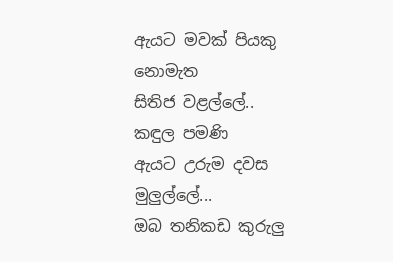ඇයට මවක් පියකු නොමැත
සිතිජ වළල්ලේ..
කඳුල පමණි
ඇයට උරුම දවස මුලුල්ලේ...
ඔබ තනිකඩ කුරුලු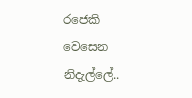රජෙකි
වෙසෙන නිදැල්ලේ..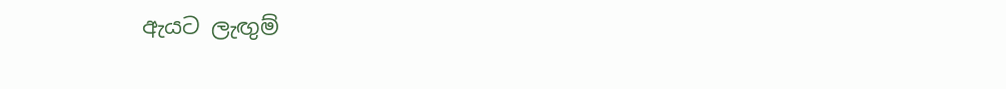ඇයට ලැඟුම්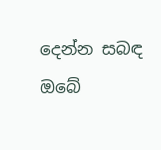දෙන්න සබඳ
ඔබේ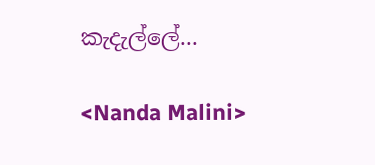කැදැල්ලේ...

<Nanda Malini>